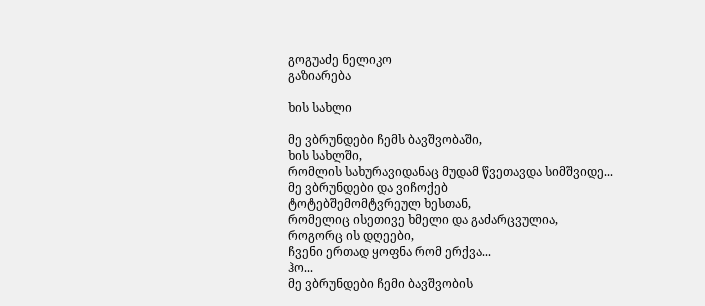გოგუაძე ნელიკო
გაზიარება

ხის სახლი

მე ვბრუნდები ჩემს ბავშვობაში,
ხის სახლში,
რომლის სახურავიდანაც მუდამ წვეთავდა სიმშვიდე...
მე ვბრუნდები და ვიჩოქებ
ტოტებშემომტვრეულ ხესთან,
რომელიც ისეთივე ხმელი და გაძარცვულია,
როგორც ის დღეები,
ჩვენი ერთად ყოფნა რომ ერქვა...
ჰო...
მე ვბრუნდები ჩემი ბავშვობის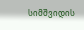სიმშვიდის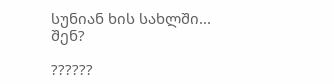სუნიან ხის სახლში...
შენ?

??????